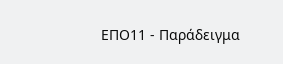ΕΠΟ11 - Παράδειγμα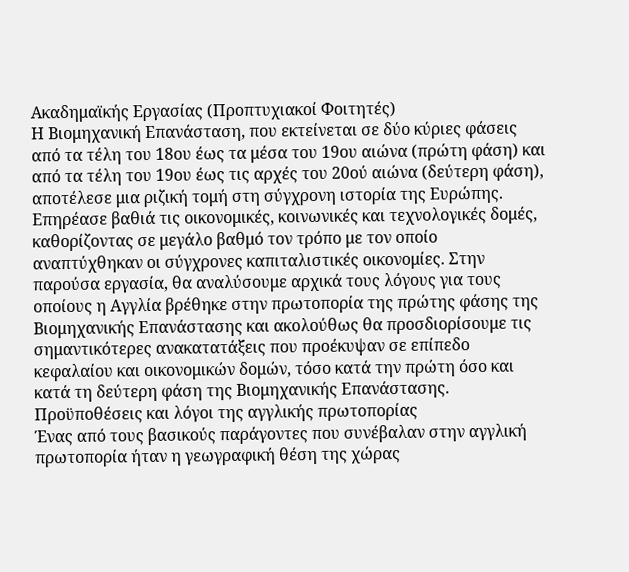Ακαδημαϊκής Εργασίας (Προπτυχιακοί Φοιτητές)
Η Βιομηχανική Επανάσταση, που εκτείνεται σε δύο κύριες φάσεις από τα τέλη του 18ου έως τα μέσα του 19ου αιώνα (πρώτη φάση) και από τα τέλη του 19ου έως τις αρχές του 20ού αιώνα (δεύτερη φάση), αποτέλεσε μια ριζική τομή στη σύγχρονη ιστορία της Ευρώπης. Επηρέασε βαθιά τις οικονομικές, κοινωνικές και τεχνολογικές δομές, καθορίζοντας σε μεγάλο βαθμό τον τρόπο με τον οποίο αναπτύχθηκαν οι σύγχρονες καπιταλιστικές οικονομίες. Στην παρούσα εργασία, θα αναλύσουμε αρχικά τους λόγους για τους οποίους η Αγγλία βρέθηκε στην πρωτοπορία της πρώτης φάσης της Βιομηχανικής Επανάστασης και ακολούθως θα προσδιορίσουμε τις σημαντικότερες ανακατατάξεις που προέκυψαν σε επίπεδο κεφαλαίου και οικονομικών δομών, τόσο κατά την πρώτη όσο και κατά τη δεύτερη φάση της Βιομηχανικής Επανάστασης.
Προϋποθέσεις και λόγοι της αγγλικής πρωτοπορίας
Ένας από τους βασικούς παράγοντες που συνέβαλαν στην αγγλική πρωτοπορία ήταν η γεωγραφική θέση της χώρας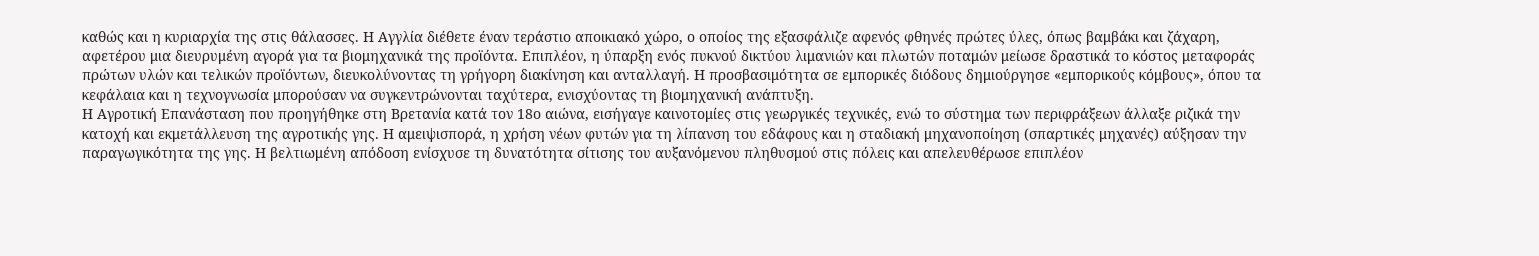καθώς και η κυριαρχία της στις θάλασσες. Η Αγγλία διέθετε έναν τεράστιο αποικιακό χώρο, ο οποίος της εξασφάλιζε αφενός φθηνές πρώτες ύλες, όπως βαμβάκι και ζάχαρη, αφετέρου μια διευρυμένη αγορά για τα βιομηχανικά της προϊόντα. Επιπλέον, η ύπαρξη ενός πυκνού δικτύου λιμανιών και πλωτών ποταμών μείωσε δραστικά το κόστος μεταφοράς πρώτων υλών και τελικών προϊόντων, διευκολύνοντας τη γρήγορη διακίνηση και ανταλλαγή. Η προσβασιμότητα σε εμπορικές διόδους δημιούργησε «εμπορικούς κόμβους», όπου τα κεφάλαια και η τεχνογνωσία μπορούσαν να συγκεντρώνονται ταχύτερα, ενισχύοντας τη βιομηχανική ανάπτυξη.
Η Αγροτική Επανάσταση που προηγήθηκε στη Βρετανία κατά τον 18ο αιώνα, εισήγαγε καινοτομίες στις γεωργικές τεχνικές, ενώ το σύστημα των περιφράξεων άλλαξε ριζικά την κατοχή και εκμετάλλευση της αγροτικής γης. Η αμειψισπορά, η χρήση νέων φυτών για τη λίπανση του εδάφους και η σταδιακή μηχανοποίηση (σπαρτικές μηχανές) αύξησαν την παραγωγικότητα της γης. Η βελτιωμένη απόδοση ενίσχυσε τη δυνατότητα σίτισης του αυξανόμενου πληθυσμού στις πόλεις και απελευθέρωσε επιπλέον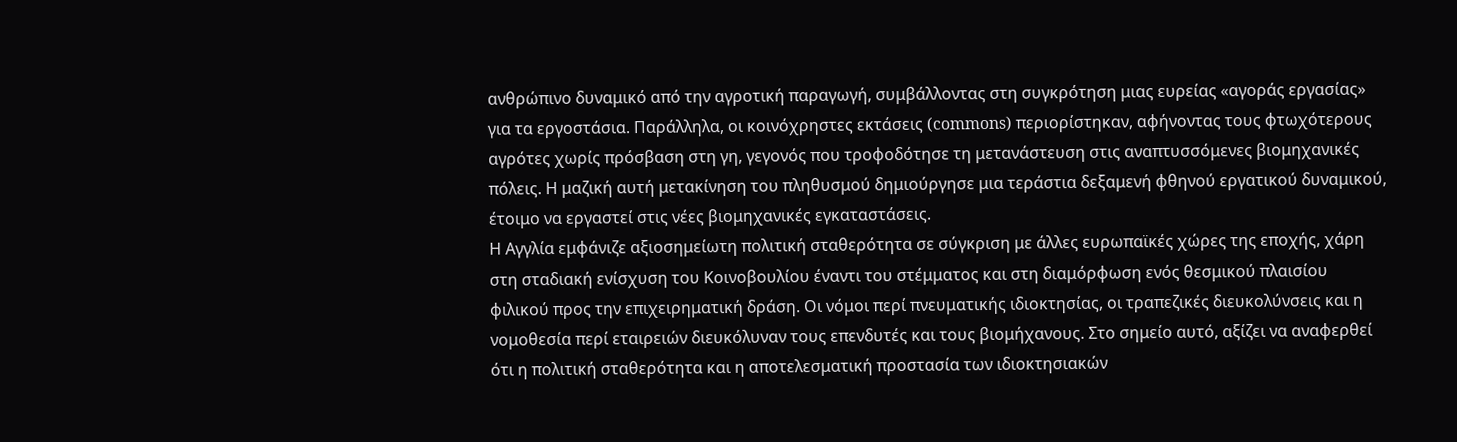ανθρώπινο δυναμικό από την αγροτική παραγωγή, συμβάλλοντας στη συγκρότηση μιας ευρείας «αγοράς εργασίας» για τα εργοστάσια. Παράλληλα, οι κοινόχρηστες εκτάσεις (commons) περιορίστηκαν, αφήνοντας τους φτωχότερους αγρότες χωρίς πρόσβαση στη γη, γεγονός που τροφοδότησε τη μετανάστευση στις αναπτυσσόμενες βιομηχανικές πόλεις. Η μαζική αυτή μετακίνηση του πληθυσμού δημιούργησε μια τεράστια δεξαμενή φθηνού εργατικού δυναμικού, έτοιμο να εργαστεί στις νέες βιομηχανικές εγκαταστάσεις.
Η Αγγλία εμφάνιζε αξιοσημείωτη πολιτική σταθερότητα σε σύγκριση με άλλες ευρωπαϊκές χώρες της εποχής, χάρη στη σταδιακή ενίσχυση του Κοινοβουλίου έναντι του στέμματος και στη διαμόρφωση ενός θεσμικού πλαισίου φιλικού προς την επιχειρηματική δράση. Οι νόμοι περί πνευματικής ιδιοκτησίας, οι τραπεζικές διευκολύνσεις και η νομοθεσία περί εταιρειών διευκόλυναν τους επενδυτές και τους βιομήχανους. Στο σημείο αυτό, αξίζει να αναφερθεί ότι η πολιτική σταθερότητα και η αποτελεσματική προστασία των ιδιοκτησιακών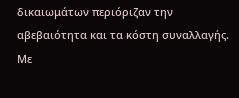δικαιωμάτων περιόριζαν την αβεβαιότητα και τα κόστη συναλλαγής. Με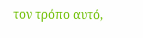τον τρόπο αυτό,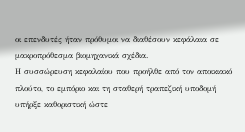οι επενδυτές ήταν πρόθυμοι να διαθέσουν κεφάλαια σε μακροπρόθεσμα βιομηχανικά σχέδια.
Η συσσώρευση κεφαλαίου που προήλθε από τον αποικιακό πλούτο, το εμπόριο και τη σταθερή τραπεζική υποδομή υπήρξε καθοριστική ώστε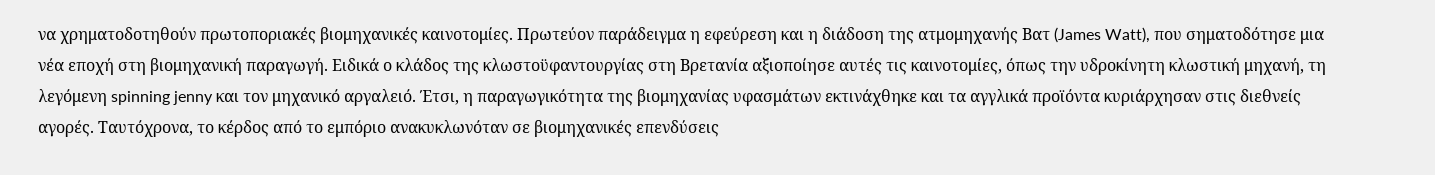να χρηματοδοτηθούν πρωτοποριακές βιομηχανικές καινοτομίες. Πρωτεύον παράδειγμα η εφεύρεση και η διάδοση της ατμομηχανής Βατ (James Watt), που σηματοδότησε μια νέα εποχή στη βιομηχανική παραγωγή. Ειδικά ο κλάδος της κλωστοϋφαντουργίας στη Βρετανία αξιοποίησε αυτές τις καινοτομίες, όπως την υδροκίνητη κλωστική μηχανή, τη λεγόμενη spinning jenny και τον μηχανικό αργαλειό. Έτσι, η παραγωγικότητα της βιομηχανίας υφασμάτων εκτινάχθηκε και τα αγγλικά προϊόντα κυριάρχησαν στις διεθνείς αγορές. Ταυτόχρονα, το κέρδος από το εμπόριο ανακυκλωνόταν σε βιομηχανικές επενδύσεις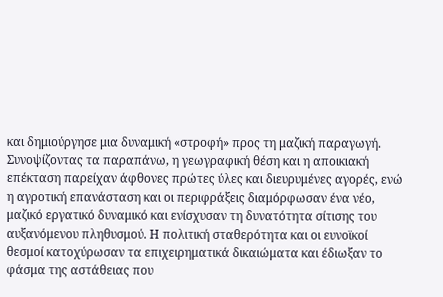και δημιούργησε μια δυναμική «στροφή» προς τη μαζική παραγωγή.
Συνοψίζοντας τα παραπάνω, η γεωγραφική θέση και η αποικιακή επέκταση παρείχαν άφθονες πρώτες ύλες και διευρυμένες αγορές, ενώ η αγροτική επανάσταση και οι περιφράξεις διαμόρφωσαν ένα νέο, μαζικό εργατικό δυναμικό και ενίσχυσαν τη δυνατότητα σίτισης του αυξανόμενου πληθυσμού. Η πολιτική σταθερότητα και οι ευνοϊκοί θεσμοί κατοχύρωσαν τα επιχειρηματικά δικαιώματα και έδιωξαν το φάσμα της αστάθειας που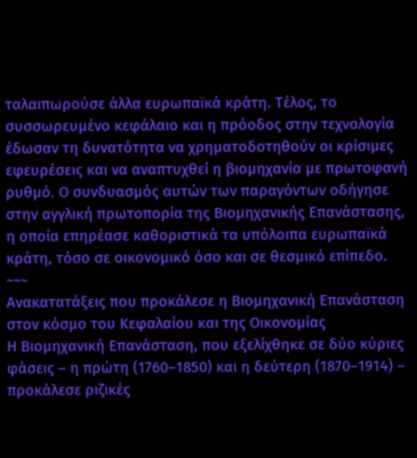ταλαιπωρούσε άλλα ευρωπαϊκά κράτη. Τέλος, το συσσωρευμένο κεφάλαιο και η πρόοδος στην τεχνολογία έδωσαν τη δυνατότητα να χρηματοδοτηθούν οι κρίσιμες εφευρέσεις και να αναπτυχθεί η βιομηχανία με πρωτοφανή ρυθμό. Ο συνδυασμός αυτών των παραγόντων οδήγησε στην αγγλική πρωτοπορία της Βιομηχανικής Επανάστασης, η οποία επηρέασε καθοριστικά τα υπόλοιπα ευρωπαϊκά κράτη, τόσο σε οικονομικό όσο και σε θεσμικό επίπεδο.
~~~
Ανακατατάξεις που προκάλεσε η Βιομηχανική Επανάσταση στον κόσμο του Κεφαλαίου και της Οικονομίας
Η Βιομηχανική Επανάσταση, που εξελίχθηκε σε δύο κύριες φάσεις – η πρώτη (1760–1850) και η δεύτερη (1870–1914) – προκάλεσε ριζικές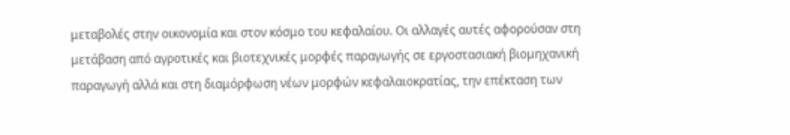μεταβολές στην οικονομία και στον κόσμο του κεφαλαίου. Οι αλλαγές αυτές αφορούσαν στη μετάβαση από αγροτικές και βιοτεχνικές μορφές παραγωγής σε εργοστασιακή βιομηχανική παραγωγή αλλά και στη διαμόρφωση νέων μορφών κεφαλαιοκρατίας, την επέκταση των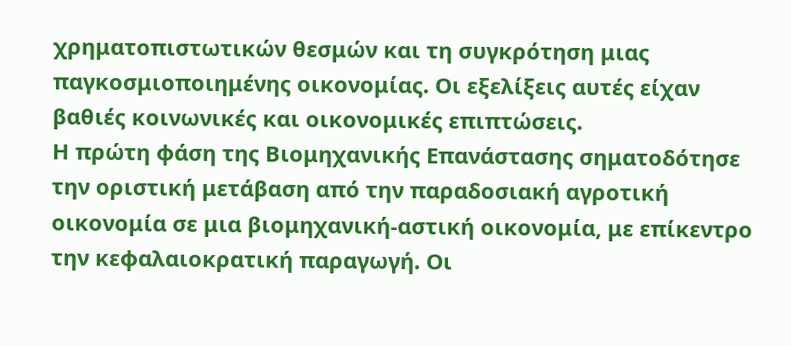χρηματοπιστωτικών θεσμών και τη συγκρότηση μιας παγκοσμιοποιημένης οικονομίας. Οι εξελίξεις αυτές είχαν βαθιές κοινωνικές και οικονομικές επιπτώσεις.
Η πρώτη φάση της Βιομηχανικής Επανάστασης σηματοδότησε την οριστική μετάβαση από την παραδοσιακή αγροτική οικονομία σε μια βιομηχανική-αστική οικονομία, με επίκεντρο την κεφαλαιοκρατική παραγωγή. Οι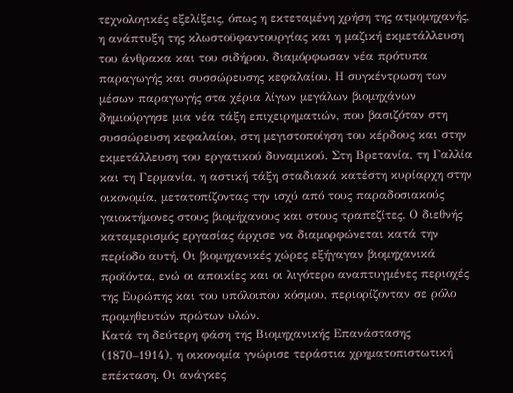τεχνολογικές εξελίξεις, όπως η εκτεταμένη χρήση της ατμομηχανής, η ανάπτυξη της κλωστοϋφαντουργίας και η μαζική εκμετάλλευση του άνθρακα και του σιδήρου, διαμόρφωσαν νέα πρότυπα παραγωγής και συσσώρευσης κεφαλαίου. Η συγκέντρωση των μέσων παραγωγής στα χέρια λίγων μεγάλων βιομηχάνων δημιούργησε μια νέα τάξη επιχειρηματιών, που βασιζόταν στη συσσώρευση κεφαλαίου, στη μεγιστοποίηση του κέρδους και στην εκμετάλλευση του εργατικού δυναμικού. Στη Βρετανία, τη Γαλλία και τη Γερμανία, η αστική τάξη σταδιακά κατέστη κυρίαρχη στην οικονομία, μετατοπίζοντας την ισχύ από τους παραδοσιακούς γαιοκτήμονες στους βιομήχανους και στους τραπεζίτες. Ο διεθνής καταμερισμός εργασίας άρχισε να διαμορφώνεται κατά την περίοδο αυτή. Οι βιομηχανικές χώρες εξήγαγαν βιομηχανικά προϊόντα, ενώ οι αποικίες και οι λιγότερο αναπτυγμένες περιοχές της Ευρώπης και του υπόλοιπου κόσμου, περιορίζονταν σε ρόλο προμηθευτών πρώτων υλών.
Κατά τη δεύτερη φάση της Βιομηχανικής Επανάστασης (1870–1914), η οικονομία γνώρισε τεράστια χρηματοπιστωτική επέκταση. Οι ανάγκες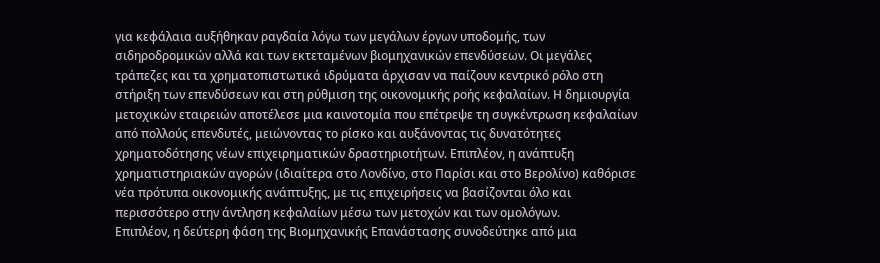για κεφάλαια αυξήθηκαν ραγδαία λόγω των μεγάλων έργων υποδομής, των σιδηροδρομικών αλλά και των εκτεταμένων βιομηχανικών επενδύσεων. Οι μεγάλες τράπεζες και τα χρηματοπιστωτικά ιδρύματα άρχισαν να παίζουν κεντρικό ρόλο στη στήριξη των επενδύσεων και στη ρύθμιση της οικονομικής ροής κεφαλαίων. Η δημιουργία μετοχικών εταιρειών αποτέλεσε μια καινοτομία που επέτρεψε τη συγκέντρωση κεφαλαίων από πολλούς επενδυτές, μειώνοντας το ρίσκο και αυξάνοντας τις δυνατότητες χρηματοδότησης νέων επιχειρηματικών δραστηριοτήτων. Επιπλέον, η ανάπτυξη χρηματιστηριακών αγορών (ιδιαίτερα στο Λονδίνο, στο Παρίσι και στο Βερολίνο) καθόρισε νέα πρότυπα οικονομικής ανάπτυξης, με τις επιχειρήσεις να βασίζονται όλο και περισσότερο στην άντληση κεφαλαίων μέσω των μετοχών και των ομολόγων.
Επιπλέον, η δεύτερη φάση της Βιομηχανικής Επανάστασης συνοδεύτηκε από μια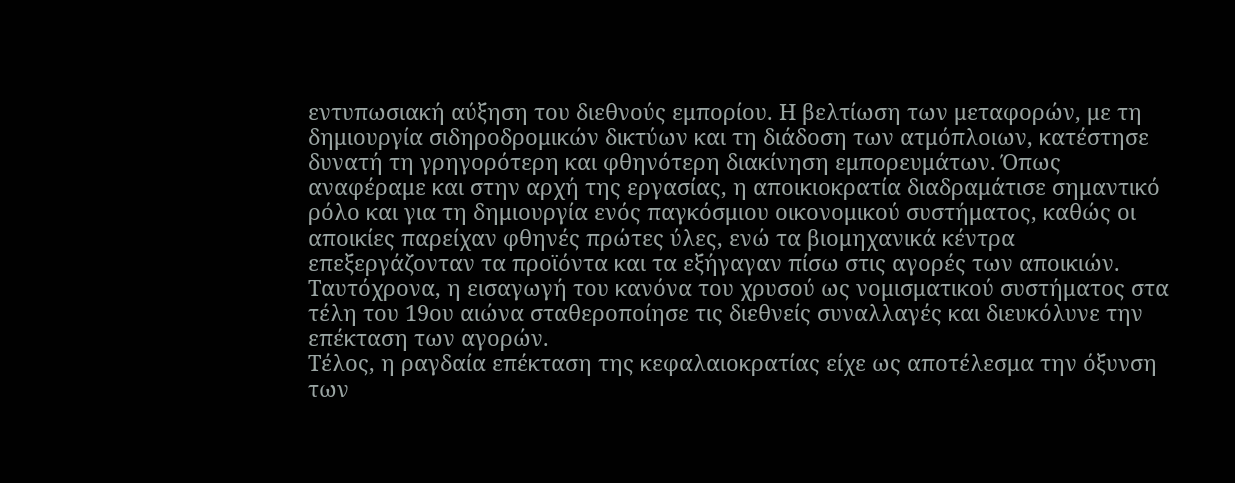εντυπωσιακή αύξηση του διεθνούς εμπορίου. Η βελτίωση των μεταφορών, με τη δημιουργία σιδηροδρομικών δικτύων και τη διάδοση των ατμόπλοιων, κατέστησε δυνατή τη γρηγορότερη και φθηνότερη διακίνηση εμπορευμάτων. Όπως αναφέραμε και στην αρχή της εργασίας, η αποικιοκρατία διαδραμάτισε σημαντικό ρόλο και για τη δημιουργία ενός παγκόσμιου οικονομικού συστήματος, καθώς οι αποικίες παρείχαν φθηνές πρώτες ύλες, ενώ τα βιομηχανικά κέντρα επεξεργάζονταν τα προϊόντα και τα εξήγαγαν πίσω στις αγορές των αποικιών. Ταυτόχρονα, η εισαγωγή του κανόνα του χρυσού ως νομισματικού συστήματος στα τέλη του 19ου αιώνα σταθεροποίησε τις διεθνείς συναλλαγές και διευκόλυνε την επέκταση των αγορών.
Τέλος, η ραγδαία επέκταση της κεφαλαιοκρατίας είχε ως αποτέλεσμα την όξυνση των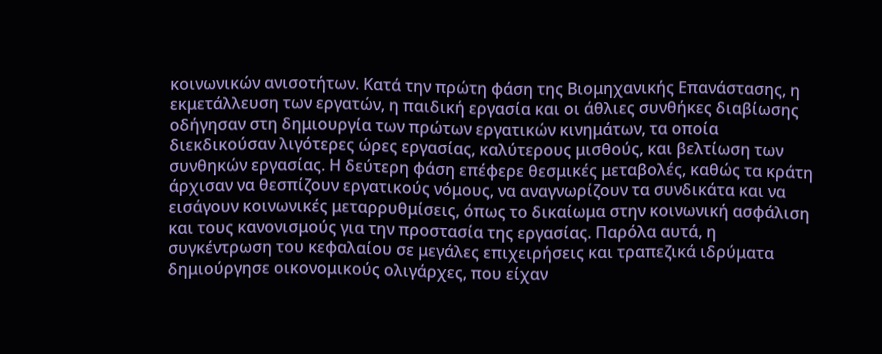κοινωνικών ανισοτήτων. Κατά την πρώτη φάση της Βιομηχανικής Επανάστασης, η εκμετάλλευση των εργατών, η παιδική εργασία και οι άθλιες συνθήκες διαβίωσης οδήγησαν στη δημιουργία των πρώτων εργατικών κινημάτων, τα οποία διεκδικούσαν λιγότερες ώρες εργασίας, καλύτερους μισθούς, και βελτίωση των συνθηκών εργασίας. Η δεύτερη φάση επέφερε θεσμικές μεταβολές, καθώς τα κράτη άρχισαν να θεσπίζουν εργατικούς νόμους, να αναγνωρίζουν τα συνδικάτα και να εισάγουν κοινωνικές μεταρρυθμίσεις, όπως το δικαίωμα στην κοινωνική ασφάλιση και τους κανονισμούς για την προστασία της εργασίας. Παρόλα αυτά, η συγκέντρωση του κεφαλαίου σε μεγάλες επιχειρήσεις και τραπεζικά ιδρύματα δημιούργησε οικονομικούς ολιγάρχες, που είχαν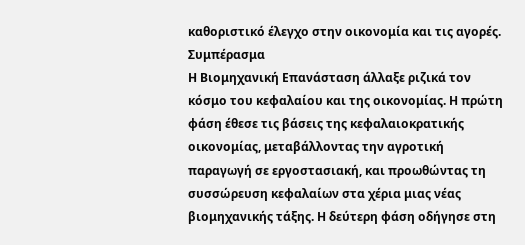καθοριστικό έλεγχο στην οικονομία και τις αγορές.
Συμπέρασμα
Η Βιομηχανική Επανάσταση άλλαξε ριζικά τον κόσμο του κεφαλαίου και της οικονομίας. Η πρώτη φάση έθεσε τις βάσεις της κεφαλαιοκρατικής οικονομίας, μεταβάλλοντας την αγροτική παραγωγή σε εργοστασιακή, και προωθώντας τη συσσώρευση κεφαλαίων στα χέρια μιας νέας βιομηχανικής τάξης. Η δεύτερη φάση οδήγησε στη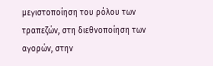μεγιστοποίηση του ρόλου των τραπεζών, στη διεθνοποίηση των αγορών, στην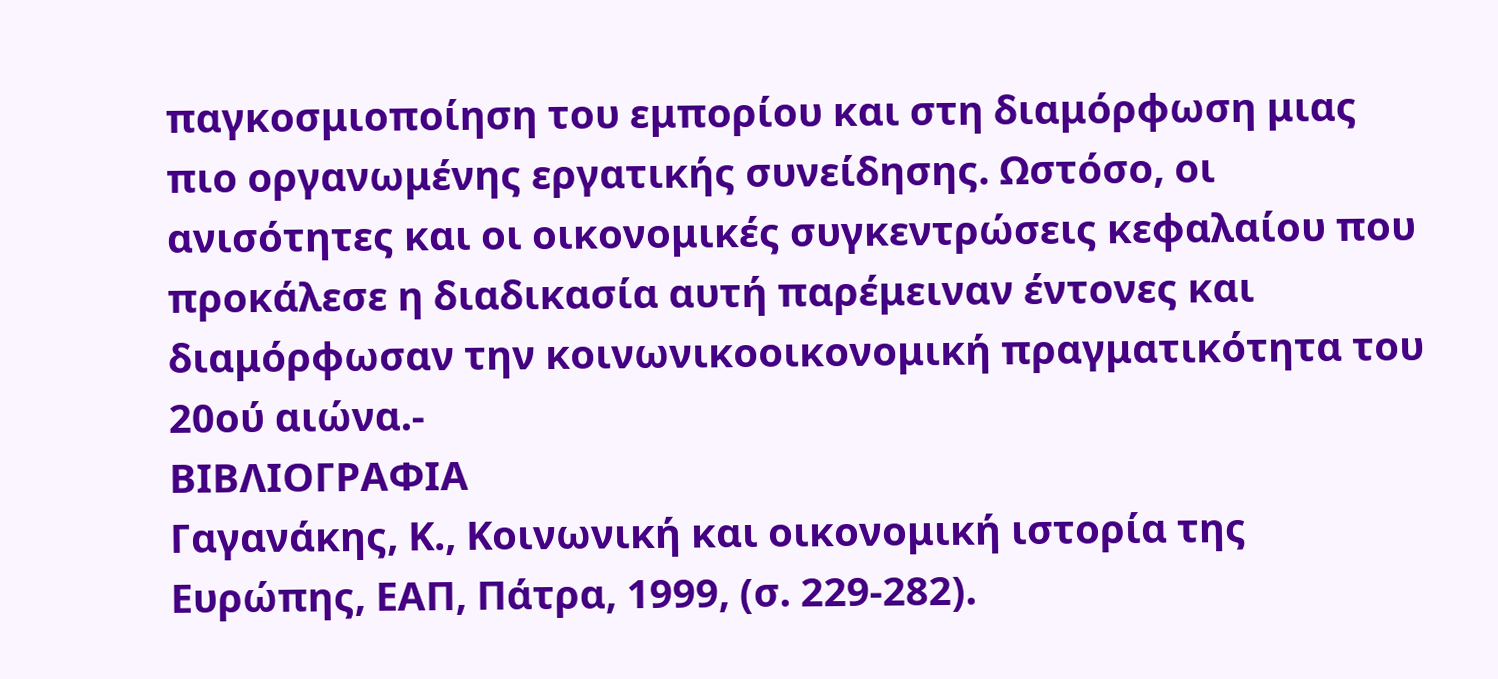παγκοσμιοποίηση του εμπορίου και στη διαμόρφωση μιας πιο οργανωμένης εργατικής συνείδησης. Ωστόσο, οι ανισότητες και οι οικονομικές συγκεντρώσεις κεφαλαίου που προκάλεσε η διαδικασία αυτή παρέμειναν έντονες και διαμόρφωσαν την κοινωνικοοικονομική πραγματικότητα του 20ού αιώνα.-
ΒΙΒΛΙΟΓΡΑΦΙΑ
Γαγανάκης, Κ., Κοινωνική και οικονομική ιστορία της Ευρώπης, ΕΑΠ, Πάτρα, 1999, (σ. 229-282).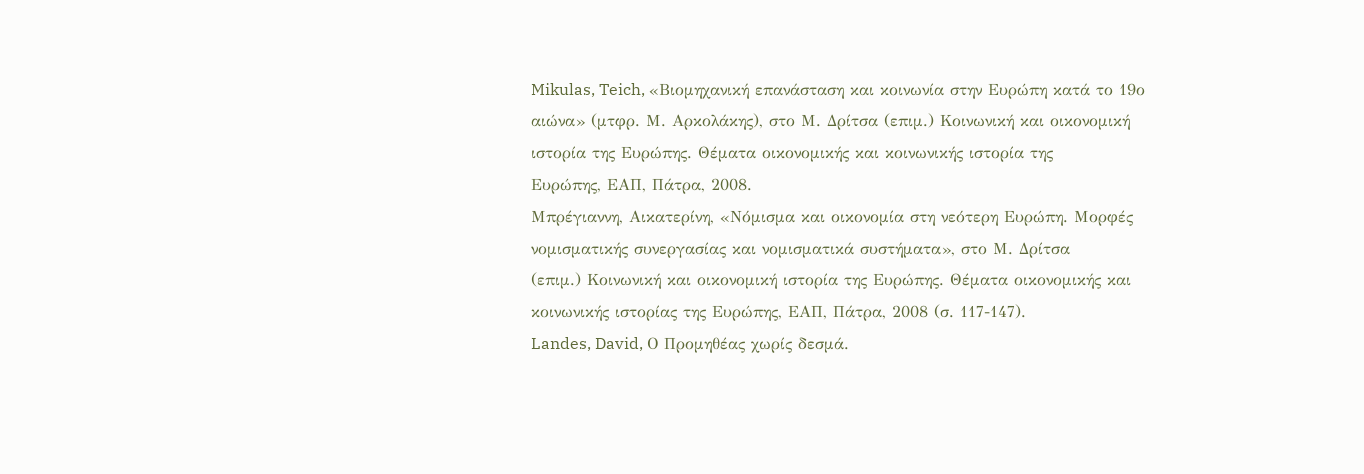Mikulas, Teich, «Βιομηχανική επανάσταση και κοινωνία στην Ευρώπη κατά το 19ο
αιώνα» (μτφρ. Μ. Αρκολάκης), στο Μ. Δρίτσα (επιμ.) Κοινωνική και οικονομική
ιστορία της Ευρώπης. Θέματα οικονομικής και κοινωνικής ιστορία της
Ευρώπης, ΕΑΠ, Πάτρα, 2008.
Μπρέγιαννη, Αικατερίνη, «Νόμισμα και οικονομία στη νεότερη Ευρώπη. Μορφές
νομισματικής συνεργασίας και νομισματικά συστήματα», στο Μ. Δρίτσα
(επιμ.) Κοινωνική και οικονομική ιστορία της Ευρώπης. Θέματα οικονομικής και
κοινωνικής ιστορίας της Ευρώπης, ΕΑΠ, Πάτρα, 2008 (σ. 117-147).
Landes, David, Ο Προμηθέας χωρίς δεσμά.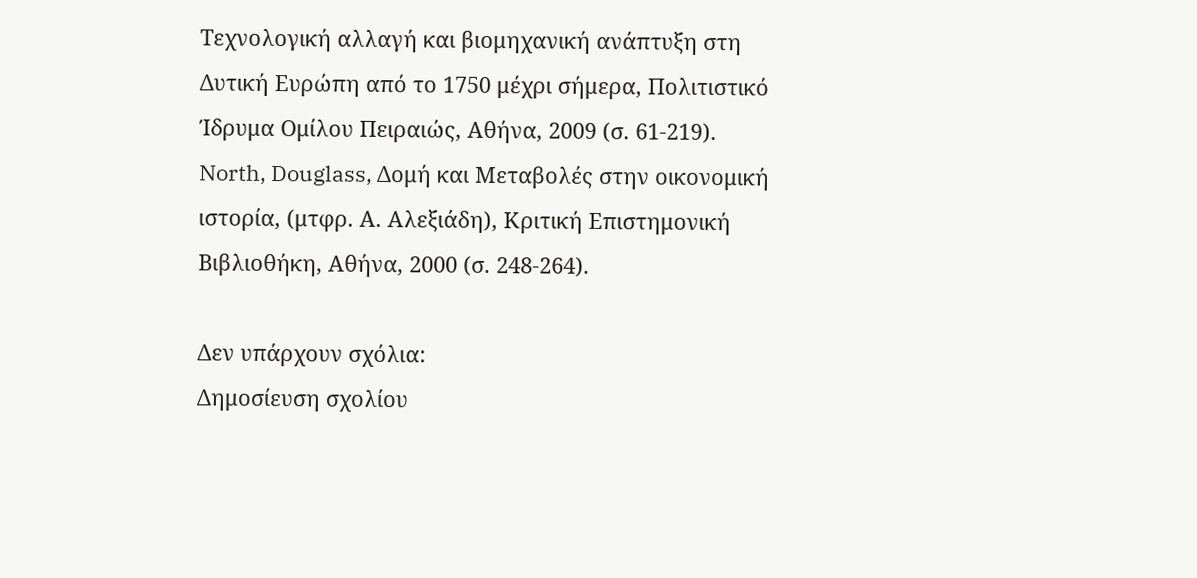Τεχνολογική αλλαγή και βιομηχανική ανάπτυξη στη Δυτική Ευρώπη από το 1750 μέχρι σήμερα, Πολιτιστικό Ίδρυμα Ομίλου Πειραιώς, Αθήνα, 2009 (σ. 61-219).
North, Douglass, Δομή και Μεταβολές στην οικονομική ιστορία, (μτφρ. Α. Αλεξιάδη), Κριτική Επιστημονική Βιβλιοθήκη, Αθήνα, 2000 (σ. 248-264).

Δεν υπάρχουν σχόλια:
Δημοσίευση σχολίου